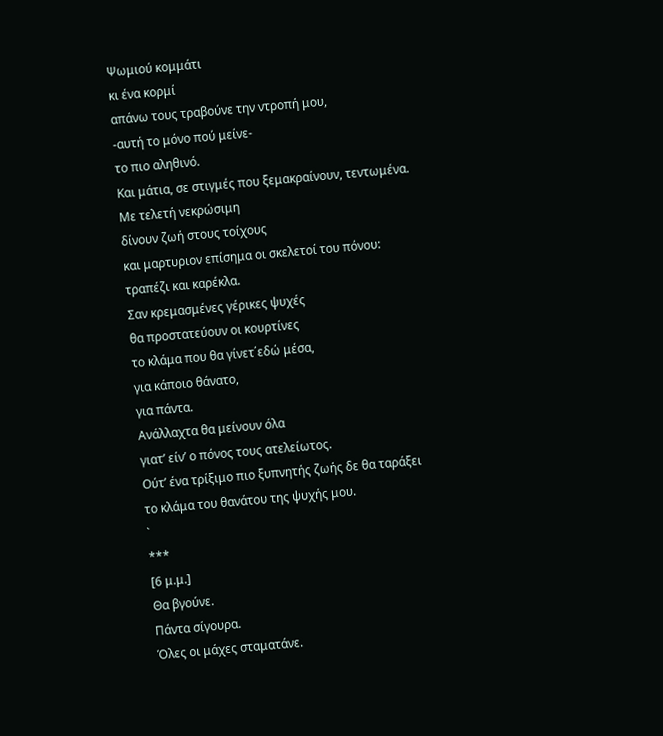Ψωμιού κομμάτι
κι ένα κορμί
απάνω τους τραβούνε την ντροπή μου,
-αυτή το μόνο πού μείνε-
το πιο αληθινό.
Και μάτια, σε στιγμές που ξεμακραίνουν, τεντωμένα.
Με τελετή νεκρώσιμη
δίνουν ζωή στους τοίχους
και μαρτυριον επίσημα οι σκελετοί του πόνου:
τραπέζι και καρέκλα.
Σαν κρεμασμένες γέρικες ψυχές
θα προστατεύουν οι κουρτίνες
το κλάμα που θα γίνετ΄εδώ μέσα,
για κάποιο θάνατο,
για πάντα.
Ανάλλαχτα θα μείνουν όλα
γιατ’ είν’ ο πόνος τους ατελείωτος.
Ούτ’ ένα τρίξιμο πιο ξυπνητής ζωής δε θα ταράξει
το κλάμα του θανάτου της ψυχής μου.
`
***
[6 μ.μ.]
Θα βγούνε.
Πάντα σίγουρα.
Όλες οι μάχες σταματάνε.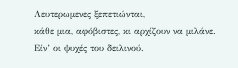Λευτερωμενες ξεπετιώνται,
κάθε μια, αφόβιστες, κι αρχίζουν να μιλάνε.
Είν’ οι ψυχές του δειλινού.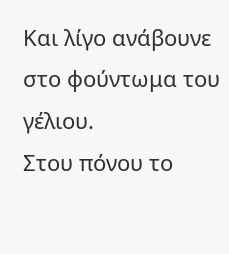Και λίγο ανάβουνε στο φούντωμα του γέλιου.
Στου πόνου το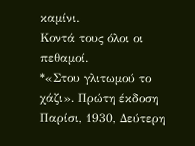καμίνι.
Κοντά τους όλοι οι πεθαμοί.
*«Στου γλιτωμού το χάζι». Πρώτη έκδοση Παρίσι, 1930, Δεύτερη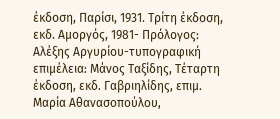έκδοση, Παρίσι, 1931. Τρίτη έκδοση, εκδ. Αμοργός, 1981- Πρόλογος: Αλέξης Αργυρίου-τυπογραφική επιμέλεια: Μάνος Ταξίδης, Τέταρτη έκδοση, εκδ. Γαβριηλίδης, επιμ. Μαρία Αθανασοπούλου,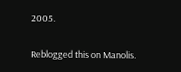2005.

Reblogged this on Manolis.